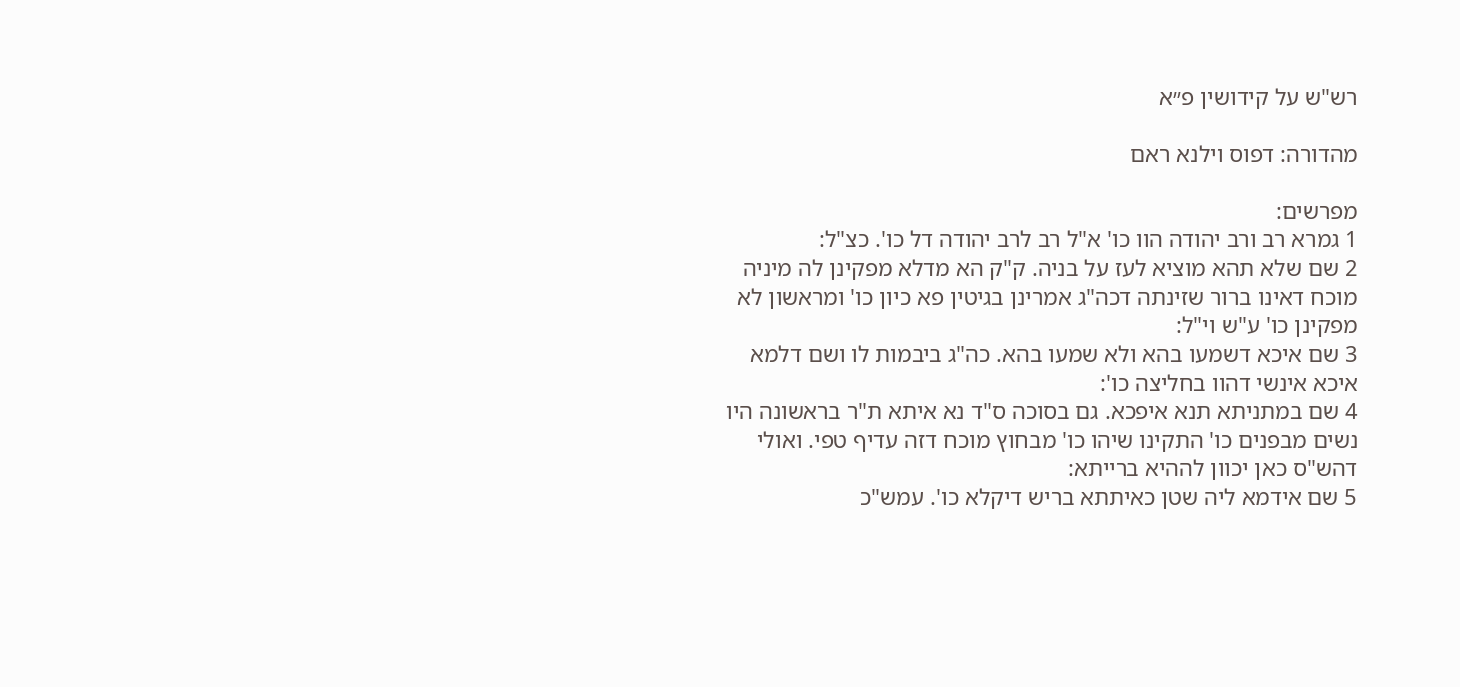רש"ש על קידושין פ״א

מהדורה: דפוס וילנא ראם

מפרשים:
1 גמרא רב ורב יהודה הוו כו' א"ל רב לרב יהודה דל כו'. כצ"ל:
2 שם שלא תהא מוציא לעז על בניה. ק"ק הא מדלא מפקינן לה מיניה מוכח דאינו ברור שזינתה דכה"ג אמרינן בגיטין פא כיון כו' ומראשון לא מפקינן כו' ע"ש וי"ל:
3 שם איכא דשמעו בהא ולא שמעו בהא. כה"ג ביבמות לו ושם דלמא איכא אינשי דהוו בחליצה כו':
4 שם במתניתא תנא איפכא. גם בסוכה ס"ד נא איתא ת"ר בראשונה היו נשים מבפנים כו' התקינו שיהו כו' מבחוץ מוכח דזה עדיף טפי. ואולי דהש"ס כאן יכוון לההיא ברייתא:
5 שם אידמא ליה שטן כאיתתא בריש דיקלא כו'. עמש"כ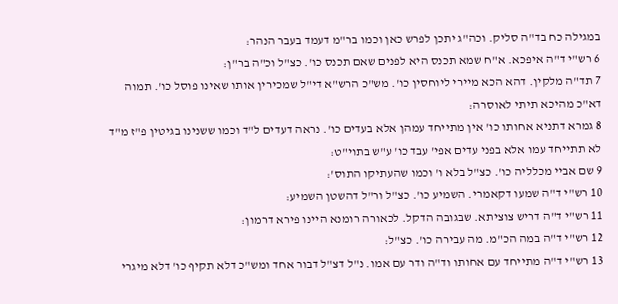במגילה כח בד"ה סליק. וכה"ג יתכן לפרש כאן וכמו בר"מ דעמד בעבר הנהר:
6 רש"י ד"ה איפכא. א"ח שמא תכנס היא לפנים שאם תכנס כו'. כצ"ל וכ"ה בר"ן:
7 תד"ה מלקין. דהא הכא מיירי ליוחסין כו'. מש"כ הרש"א די"ל שמכירין אותו שאינו פוסל כו'. תמוה דא"כ מהיכא תיתי לאוסרה:
8 גמרא דתניא אחותו כו' אין מתייחד עמהן אלא בעדים כו'. נראה דעדים ל"ד וכמו ששנינו בגיטין פ"ז מ"ד לא תתייחד עמו אלא בפני עדים אפי' עבד כו' ע"ש בתוי"ט:
9 שם אביי מכלליה כו'. כצ"ל בלא ו' וכמו שהעתיקו התוס':
10 רש"י ד"ה שמעו דקאמרי. השמיע כו'. כצ"ל ור"ל דהשטן השמיע:
11 רש"י ד"ה דריש צוציתא. שבגובה הדקל. לכאורה רומנא היינו פירא דרמון:
12 רש"י ד"ה במה הכ"מ. מה עבירה כו'. כצ"ל:
13 רש"י ד"ה מתייחד עם אחותו וד"ה ודר עם אמו. נ"ל דצ"ל דבור אחד ומש"כ דלא תקיף כו' דלא מיגרי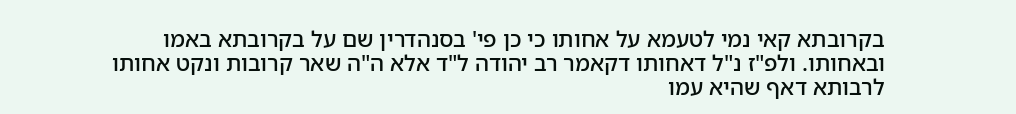בקרובתא קאי נמי לטעמא על אחותו כי כן פי' בסנהדרין שם על בקרובתא באמו ובאחותו. ולפ"ז נ"ל דאחותו דקאמר רב יהודה ל"ד אלא ה"ה שאר קרובות ונקט אחותו לרבותא דאף שהיא עמו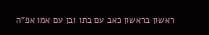ראשון בראשון כאב עם בתו ובן עם אמו אפ"ה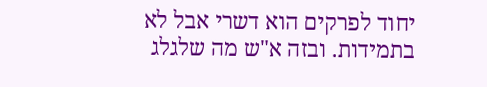יחוד לפרקים הוא דשרי אבל לא בתמידות. ובזה א"ש מה שלגלג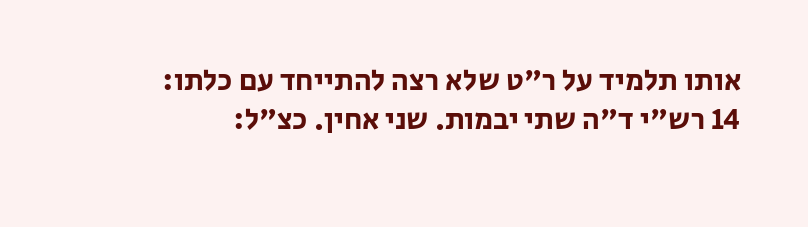אותו תלמיד על ר"ט שלא רצה להתייחד עם כלתו:
14 רש"י ד"ה שתי יבמות. שני אחין. כצ"ל: